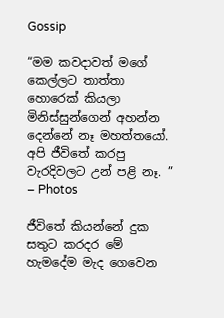Gossip

“මම කවදාවත් මගේ කෙල්ලට තාත්තා හොරෙක් කියලා මිනිස්සුන්ගෙන් අහන්න දෙන්නේ නෑ මහත්තයෝ. අපි ජීවිතේ කරපු වැරදිවලට උන් පළි නෑ. ” – Photos

ජීවිතේ කියන්නේ දුක සතුට කරදර මේ හැමදේම මැද ගෙවෙන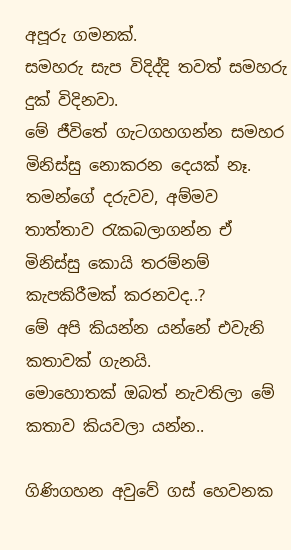අපූරු ගමනක්.
සමහරු සැප විදිද්දි තවත් සමහරු දුක් විදිනවා.
මේ ජීවිතේ ගැටගහගන්න සමහර මිනිස්සු නොකරන දෙයක් නෑ. තමන්ගේ දරුවව, අම්මව තාත්තාව රැකබලාගන්න ඒ මිනිස්සු කොයි තරම්නම් කැපකිරීමක් කරනවද..?
මේ අපි කියන්න යන්නේ එවැනි කතාවක් ගැනයි.
මොහොතක් ඔබත් නැවතිලා මේ කතාව කියවලා යන්න..

ගිණිගහන අවුවේ ගස් හෙවනක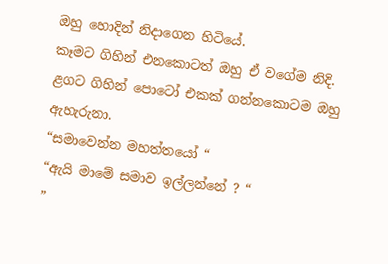ඔහු හොදින් නිදාගෙන හිටියේ.
කෑමට ගිහින් එනකොටත් ඔහු ඒ වගේම නිදි.
ළගට ගිහින් පොටෝ එකක් ගන්නකොටම ඔහු ඇහැරුනා.
“සමාවෙන්න මහත්තයෝ “
“ඇයි මාමේ සමාව ඉල්ලන්නේ ? “
”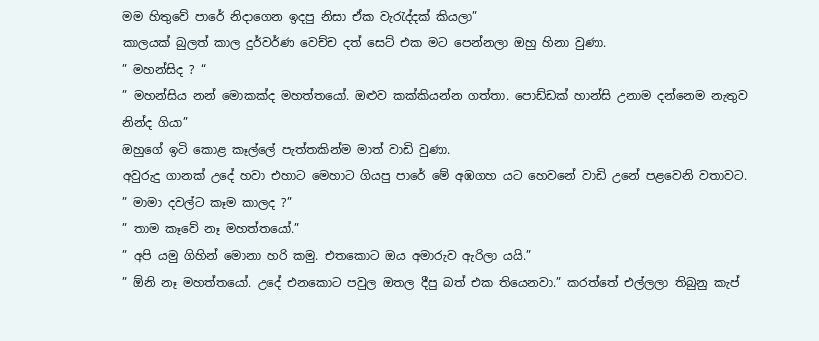මම හිතුවේ පාරේ නිදාගෙන ඉදපු නිසා ඒක වැරැද්දක් කියලා”
කාලයක් බුලත් කාල දුර්වර්ණ වෙච්ච දත් සෙට් එක මට පෙන්නලා ඔහු හිනා වුණා.
” මහන්සිද ? “
” මහන්සිය නන් මොකක්ද මහත්තයෝ. ඔළුව කක්කියන්න ගත්තා. පොඩ්ඩක් හාන්සි උනාම දන්නෙම නැතුව නින්ද ගියා”
ඔහුගේ ඉටි කොළ කෑල්ලේ පැත්තකින්ම මාත් වාඩි වුණා.
අවුරුදු ගානක් උදේ හවා එහාට මෙහාට ගියපු පාරේ මේ අඹගහ යට හෙවනේ වාඩි උනේ පළවෙනි වතාවට.
” මාමා දවල්ට කෑම කාලද ?”
” තාම කෑවේ නෑ මහත්තයෝ.”
” අපි යමු ගිහින් මොනා හරි කමු. එතකොට ඔය අමාරුව ඇරිලා යයි.”
” ඕනි නෑ මහත්තයෝ. උදේ එනකොට පවුල ඔතල දීපු බත් එක තියෙනවා.” කරත්තේ එල්ලලා තිබුනු කැප්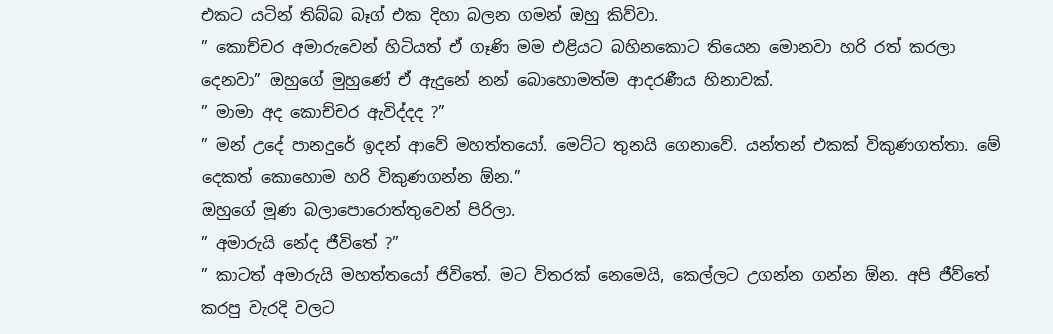එකට යටින් තිබ්බ බෑග් එක දිහා බලන ගමන් ඔහු කිව්වා.
” කොච්චර අමාරුවෙන් හිටියත් ඒ ගෑණි මම එළියට බහිනකොට තියෙන මොනවා හරි රත් කරලා දෙනවා” ඔහුගේ මුහුණේ ඒ ඇදුනේ නන් බොහොමත්ම ආදරණීය හිනාවක්.
” මාමා අද කොච්චර ඇවිද්දද ?”
” මන් උදේ පානදුරේ ඉදන් ආවේ මහත්තයෝ. මෙට්ට තුනයි ගෙනාවේ. යන්තන් එකක් විකුණගත්තා. මේ දෙකත් කොහොම හරි විකුණගන්න ඕන.”
ඔහුගේ මූණ බලාපොරොත්තුවෙන් පිරිලා.
” අමාරුයි නේද ජීවිතේ ?”
” කාටත් අමාරුයි මහත්තයෝ ජිවිතේ. මට විතරක් නෙමෙයි, කෙල්ලට උගන්න ගන්න ඕන. අපි ජීව්තේ කරපු වැරදි වලට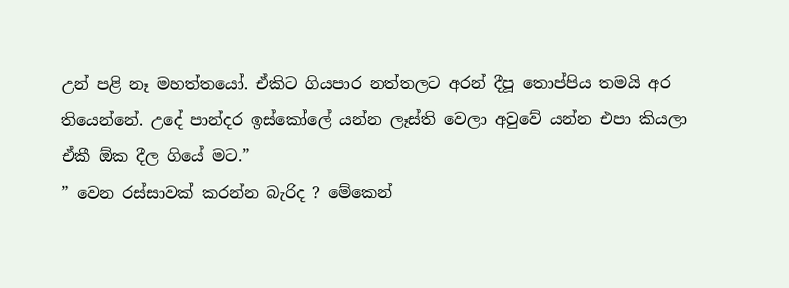උන් පළි නෑ මහත්තයෝ. ඒකිට ගියපාර නත්තලට අරන් දීපූ තොප්පිය තමයි අර තියෙන්නේ. උදේ පාන්දර ඉස්කෝලේ යන්න ලෑස්ති වෙලා අවුවේ යන්න එපා කියලා ඒකී ඕක දීල ගියේ මට.”
” වෙන රස්සාවක් කරන්න බැරිද ? මේකෙන්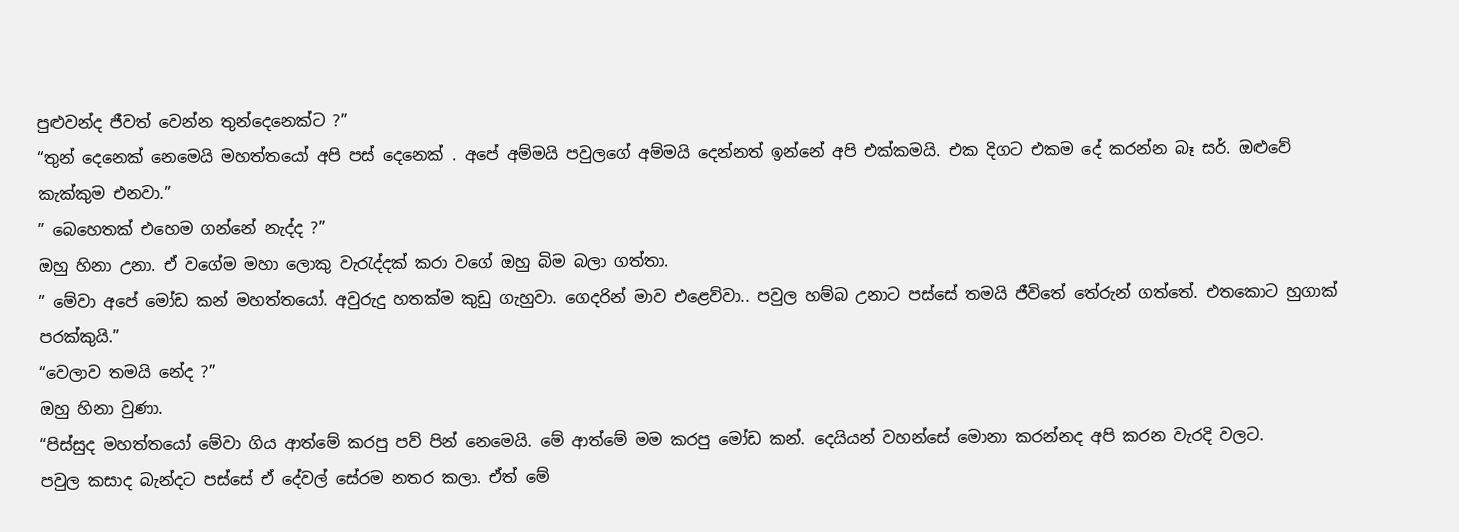පුළුවන්ද ජීවත් වෙන්න තුන්දෙනෙක්ට ?”
“තුන් දෙනෙක් නෙමෙයි මහත්තයෝ අපි පස් දෙනෙක් . අපේ අම්මයි පවුලගේ අම්මයි දෙන්නත් ඉන්නේ අපි එක්කමයි. එක දිගට එකම දේ කරන්න බෑ සර්. ඔළුවේ කැක්කුම එනවා.”
” බෙහෙතක් එහෙම ගන්නේ නැද්ද ?”
ඔහු හිනා උනා. ඒ වගේම මහා ලොකු වැරැද්දක් කරා වගේ ඔහු බිම බලා ගත්තා.
” මේවා අපේ මෝඩ කන් මහත්තයෝ. අවුරුදු හතක්ම කුඩු ගැහුවා. ගෙදරින් මාව එළෙව්වා.. පවුල හම්බ උනාට පස්සේ තමයි ජීවිතේ තේරුන් ගත්තේ. එතකොට හුගාක් පරක්කුයි.”
“වෙලාව තමයි නේද ?”
ඔහු හිනා වුණා.
“පිස්සුද මහත්තයෝ මේවා ගිය ආත්මේ කරපු පව් පින් නෙමෙයි. මේ ආත්මේ මම කරපු මෝඩ කන්. දෙයියන් වහන්සේ මොනා කරන්නද අපි කරන වැරදි වලට.
පවුල කසාද බැන්දට පස්සේ ඒ දේවල් සේරම නතර කලා. ඒත් මේ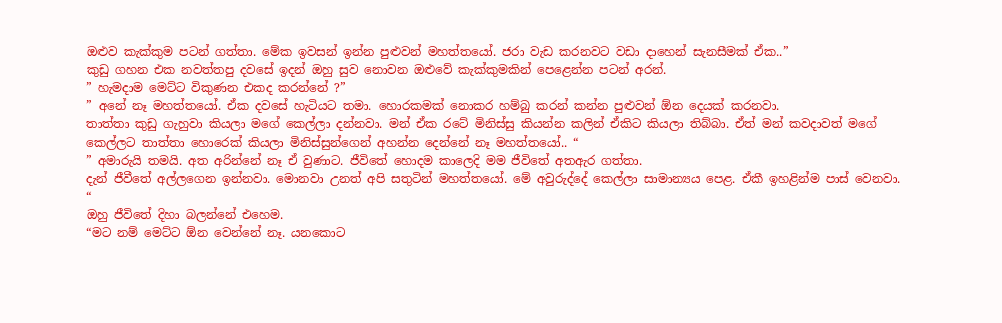ඔළුව කැක්කුම පටන් ගත්තා. මේක ඉවසන් ඉන්න පුළුවන් මහත්තයෝ. ජරා වැඩ කරනවට වඩා දාහෙන් සැනසීමක් ඒක..”
කුඩු ගහන එක නවත්තපු දවසේ ඉදන් ඔහු සුව නොවන ඔළුවේ කැක්කුමකින් පෙළෙන්න පටන් අරන්.
” හැමදාම මෙට්ට විකුණන එකද කරන්නේ ?”
” අනේ නෑ මහත්තයෝ. ඒක දවසේ හැටියට තමා. හොරකමක් නොකර හම්බු කරන් කන්න පුළුවන් ඕන දෙයක් කරනවා.
තාත්තා කුඩු ගැහුවා කියලා මගේ කෙල්ලා දන්නවා. මන් ඒක රටේ මිනිස්සු කියන්න කලින් ඒකිට කියලා තිබ්බා. ඒත් මන් කවදාවත් මගේ කෙල්ලට තාත්තා හොරෙක් කියලා මිනිස්සුන්ගෙන් අහන්න දෙන්නේ නෑ මහත්තයෝ.. “
” අමාරුයි තමයි. අත අරින්නේ නෑ ඒ වුණාට. ජීවිතේ හොදම කාලෙදි මම ජීවිතේ අතඇර ගත්තා.
දැන් ජීවීතේ අල්ලගෙන ඉන්නවා. මොනවා උනත් අපි සතුටින් මහත්තයෝ. මේ අවුරුද්දේ කෙල්ලා සාමාන්‍යය පෙළ. ඒකී ඉහළින්ම පාස් වෙනවා. “
ඔහු ජීවිතේ දිහා බලන්නේ එහෙම.
“මට නම් මෙට්ට ඕන වෙන්නේ නෑ. යනකොට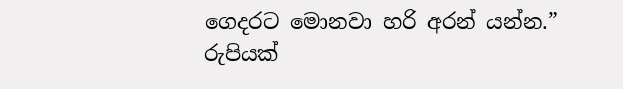ගෙදරට මොනවා හරි අරන් යන්න.”
රුපියක්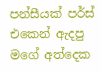පන්සීයක් පර්ස් එකෙන් ඇදපු මගේ අත්දෙක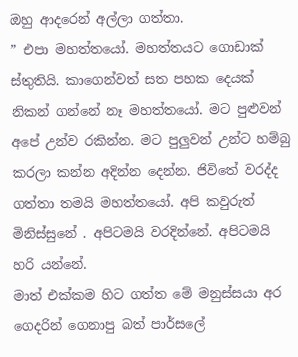ඔහු ආදරෙන් අල්ලා ගත්තා.
” එපා මහත්තයෝ. මහත්තයට ගොඩාක් ස්තුතියි. කාගෙන්වත් සත පහක දෙයක් නිකන් ගන්නේ නෑ මහත්තයෝ. මට පුළුවන් අපේ උන්ව රකින්න. මට පුලුවන් උන්ට හම්බු කරලා කන්න අදින්න දෙන්න. ජිවිතේ වරද්ද ගත්තා තමයි මහත්තයෝ. අපි කවුරුත් මිනිස්සුනේ . අපිටමයි වරදින්නේ. අපිටමයි හරි යන්නේ.
මාත් එක්කම හිට ගත්ත මේ මනුස්සයා අර ගෙදරින් ගෙනාපු බත් පාර්සලේ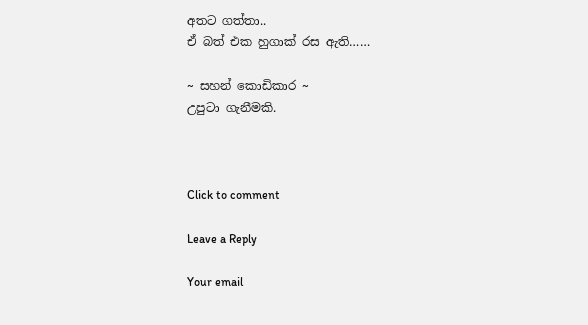අතට ගත්තා..
ඒ බත් එක හුගාක් රස ඇති……

~ සහන් කොඩිකාර ~
උපුටා ගැනීමකි.



Click to comment

Leave a Reply

Your email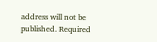address will not be published. Required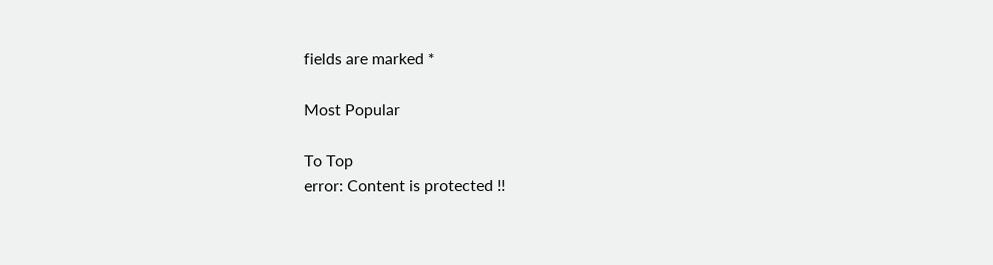fields are marked *

Most Popular

To Top
error: Content is protected !!